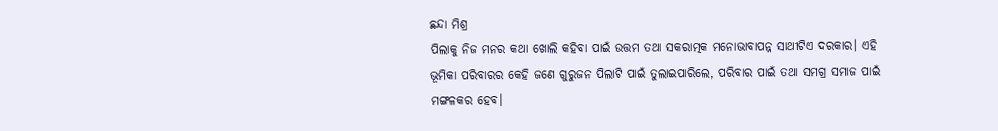ଛନ୍ଦା ମିଶ୍ର
ପିଲାକୁ ନିଜ ମନର କଥା ଖୋଲି କହିବା ପାଇଁ ଉତ୍ତମ ତଥା ସକରାତ୍ମକ ମନୋଭାବାପନ୍ନ ସାଥୀଟିଏ ଦରକାର। ଏହି ଭୂମିକା ପରିବାରର କେହି ଜଣେ ଗୁରୁଜନ ପିଲାଟି ପାଇଁ ତୁଲାଇପାରିଲେ, ପରିବାର ପାଇଁ ତଥା ସମଗ୍ର ସମାଜ ପାଇଁ ମଙ୍ଗଳକର ହେବ।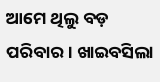ଆମେ ଥିଲୁ ବଡ଼ ପରିବାର। ଖାଇବସିଲା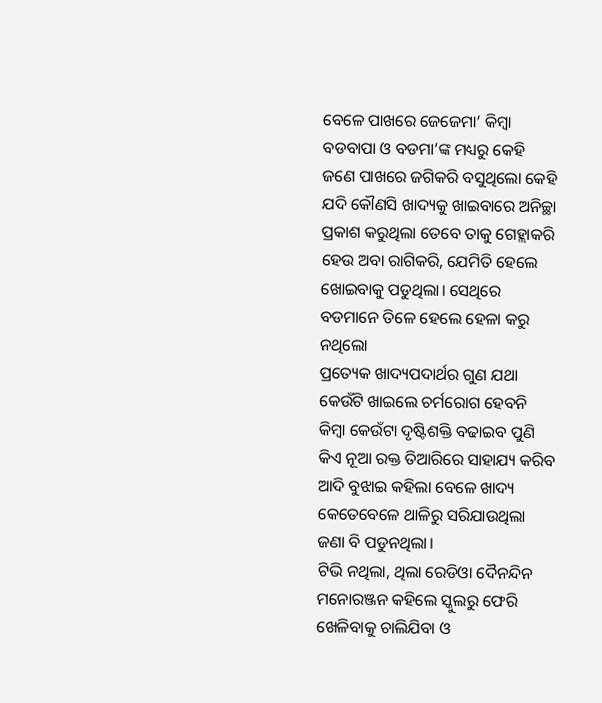ବେଳେ ପାଖରେ ଜେଜେମା’ କିମ୍ବା ବଡବାପା ଓ ବଡମା’ଙ୍କ ମଧ୍ୟରୁ କେହି ଜଣେ ପାଖରେ ଜଗିକରି ବସୁଥିଲୋ କେହି ଯଦି କୌଣସି ଖାଦ୍ୟକୁ ଖାଇବାରେ ଅନିଚ୍ଛା ପ୍ରକାଶ କରୁଥିଲା ତେବେ ତାକୁ ଗେହ୍ଲାକରି ହେଉ ଅବା ରାଗିକରି, ଯେମିତି ହେଲେ ଖୋଇବାକୁ ପଡୁଥିଲା। ସେଥିରେ ବଡମାନେ ତିଳେ ହେଲେ ହେଳା କରୁ ନଥିଲୋ
ପ୍ରତ୍ୟେକ ଖାଦ୍ୟପଦାର୍ଥର ଗୁଣ ଯଥା କେଉଁଟି ଖାଇଲେ ଚର୍ମରୋଗ ହେବନି କିମ୍ବା କେଉଁଟା ଦୃଷ୍ଟିଶକ୍ତି ବଢାଇବ ପୁଣି କିଏ ନୂଆ ରକ୍ତ ତିଆରିରେ ସାହାଯ୍ୟ କରିବ ଆଦି ବୁଝାଇ କହିଲା ବେଳେ ଖାଦ୍ୟ କେତେବେଳେ ଥାଳିରୁ ସରିଯାଉଥିଲା ଜଣା ବି ପଡୁନଥିଲା।
ଟିଭି ନଥିଲା, ଥିଲା ରେଡିଓା ଦୈନନ୍ଦିନ ମନୋରଞ୍ଜନ କହିଲେ ସ୍କୁଲରୁ ଫେରି ଖେଳିବାକୁ ଚାଲିଯିବା ଓ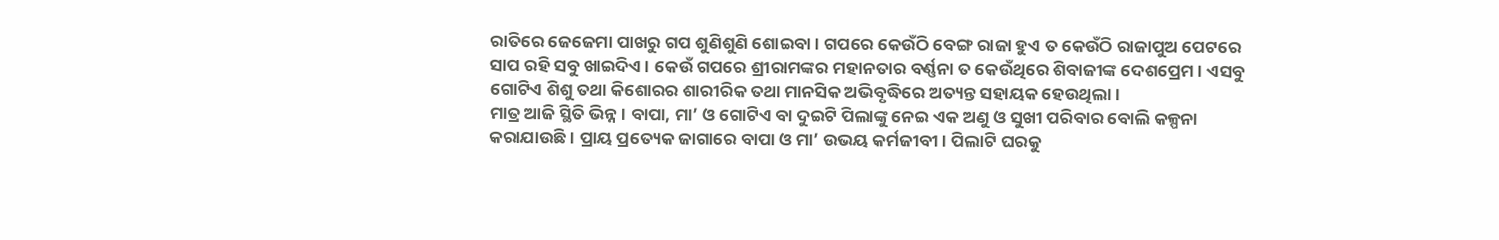ରାତିରେ ଜେଜେମା ପାଖରୁ ଗପ ଶୁଣିଶୁଣି ଶୋଇବା। ଗପରେ କେଉଁଠି ବେଙ୍ଗ ରାଜା ହୁଏ ତ କେଉଁଠି ରାଜାପୁଅ ପେଟରେ ସାପ ରହି ସବୁ ଖାଇଦିଏ। କେଉଁ ଗପରେ ଶ୍ରୀରାମଙ୍କର ମହାନତାର ବର୍ଣ୍ଣନା ତ କେଉଁଥିରେ ଶିବାଜୀଙ୍କ ଦେଶପ୍ରେମ। ଏସବୁ ଗୋଟିଏ ଶିଶୁ ତଥା କିଶୋରର ଶାରୀରିକ ତଥା ମାନସିକ ଅଭିବୃଦ୍ଧିରେ ଅତ୍ୟନ୍ତ ସହାୟକ ହେଉଥିଲା।
ମାତ୍ର ଆଜି ସ୍ଥିତି ଭିନ୍ନ। ବାପା, ମା’ ଓ ଗୋଟିଏ ବା ଦୁଇଟି ପିଲାଙ୍କୁ ନେଇ ଏକ ଅଣୁ ଓ ସୁଖୀ ପରିବାର ବୋଲି କଳ୍ପନା କରାଯାଉଛି। ପ୍ରାୟ ପ୍ରତ୍ୟେକ ଜାଗାରେ ବାପା ଓ ମା’ ଉଭୟ କର୍ମଜୀବୀ। ପିଲାଟି ଘରକୁ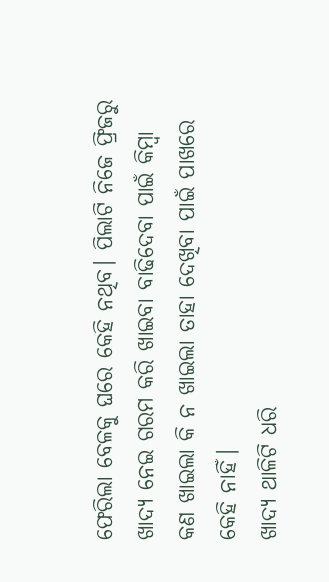ଫେରିଲା ବେଳକୁ ଘରେ କେହି ନଥିବ। ପିଲାଟି ନିଜେ ଫ୍ରିଜରୁ ଖାଦ୍ୟ ନେଇ ଗରମ କରି ଖାଇବା ବାଢିଦେବା ପାଇଁ କିମ୍ବା କଣ ଖାଇଲା କି ନ ଖାଇଲା ତାହା ଦେଖିବା ପାଇଁ ପାଖରେ କେହି ନାହିଁ।
ଖାଦ୍ୟ ଥାଳିଟି ଧରି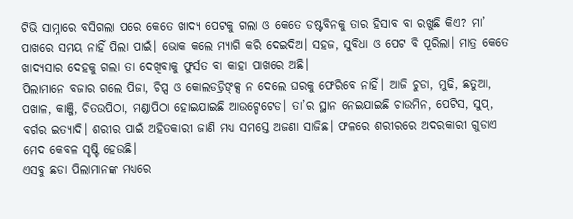ଟିଭି ସାମ୍ନାରେ ବସିଗଲା ପରେ କେତେ ଖାଦ୍ୟ ପେଟକୁ ଗଲା ଓ କେତେ ଡଷ୍ଟବିନକୁ ତାର ହିସାବ ବା ରଖୁଛି କିଏ? ମା’ ପାଖରେ ସମୟ ନାହିଁ ପିଲା ପାଇଁ। ଭୋକ କଲେ ମ୍ୟାଗି କରି ଦେଇଦିଅ। ସହଜ, ସୁବିଧା ଓ ପେଟ ବି ପୂରିଲା। ମାତ୍ର କେତେ ଖାଦ୍ୟସାର ଦେହକୁ ଗଲା ତା ଦେଖିବାକୁ ଫୁର୍ସତ ବା କାହା ପାଖରେ ଅଛି।
ପିଲାମାନେ ବଜାର ଗଲେ ପିଜା, ଚିପ୍ସ ଓ କୋଲଡଡ୍ରିଙ୍କ୍ସ ନ ଦେଲେ ଘରକୁ ଫେରିବେ ନାହିଁ। ଆଜି ଚୁଡା, ମୁଢି, ଛତୁଆ, ପଖାଳ, କାଞ୍ଜି, ଚିତଉପିଠା, ମଣ୍ଡାପିଠା ହୋଇଯାଇଛି ଆଉଟ୍ଡେଟେଡ। ତା’ର ସ୍ଥାନ ନେଇଯାଇଛି ଚାଉମିନ, ପେଟିସ, ସୁପ୍, ବର୍ଗର ଇତ୍ୟାଦି। ଶରୀର ପାଇଁ ଅହିତକାରୀ ଜାଣି ମଧ୍ୟ ସମସ୍ତେ ଅଜଣା ସାଜିଛ। ଫଳରେ ଶରୀରରେ ଅଦରକାରୀ ଗୁଡାଏ ମେଦ କେବଳ ସୃଷ୍ଟି ହେଉଛି।
ଏସବୁ ଛଡା ପିଲାମାନଙ୍କ ମଧ୍ୟରେ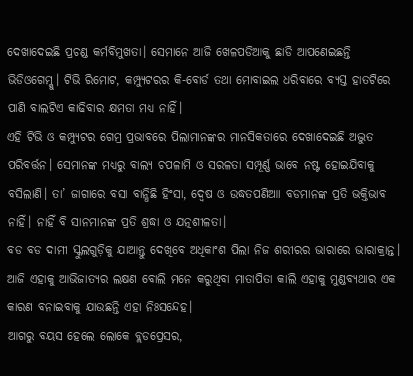ଦେଖାଦେଇଛି ପ୍ରଚଣ୍ଡ କର୍ମବିମୁଖତା। ସେମାନେ ଆଜି ଖେଳପଡିଆକୁ ଛାଡି ଆପଣେଇଛନ୍ତି ଭିଡିଓଗେମ୍କୁ। ଟିଭି ରିମୋଟ, କମ୍ପ୍ୟୁଟରର କି-ବୋର୍ଡ ତଥା ମୋବାଇଲ ଧରିବାରେ ବ୍ୟସ୍ତ ହାତଟିରେ ପାଣି ବାଲଟିଏ କାଢିବାର କ୍ଷମତା ମଧ୍ୟ ନାହିଁ।
ଏହି ଟିଭି ଓ କମ୍ପ୍ୟୁଟର ଗେମ୍ର ପ୍ରଭାବରେ ପିଲାମାନଙ୍କର ମାନସିକତାରେ ଦେଖାଦେଇଛି ଅଦ୍ଭୁତ ପରିବର୍ତ୍ତନ। ସେମାନଙ୍କ ମଧ୍ୟରୁ ବାଲ୍ୟ ଚପଳାମି ଓ ସରଳତା ସମ୍ପୂର୍ଣ୍ଣ ଭାବେ ନଷ୍ଟ ହୋଇଯିବାକୁ ବସିଲାଣି। ତା’ ଜାଗାରେ ବସା ବାନ୍ଧିଛି ହିଂସା, ଦ୍ଵେଷ ଓ ଉଦ୍ଧତପଣିଆା ବଡମାନଙ୍କ ପ୍ରତି ଭକ୍ତିଭାବ ନାହିଁ। ନାହିଁ ବି ସାନମାନଙ୍କ ପ୍ରତି ଶ୍ରଦ୍ଧା ଓ ଯତ୍ନଶୀଳତା।
ବଡ ବଡ ଦାମୀ ସ୍କୁଲଗୁଡ଼ିକୁ ଯାଆନ୍ତୁ ଦେଖିବେ ଅଧିକାଂଶ ପିଲା ନିଜ ଶରୀରର ଭାରାରେ ଭାରାକ୍ରାନ୍ତ। ଆଜି ଏହାକୁ ଆଭିଜାତ୍ୟର ଲକ୍ଷଣ ବୋଲି ମନେ କରୁଥିବା ମାତାପିତା କାଲି ଏହାକୁ ମୁଣ୍ଡବ୍ୟଥାର ଏକ କାରଣ ବନାଇବାକୁ ଯାଉଛନ୍ତି ଏହା ନିଃସନ୍ଦେହ।
ଆଗରୁ ବୟସ ହେଲେ ଲୋକେ ବ୍ଲଡପ୍ରେସର,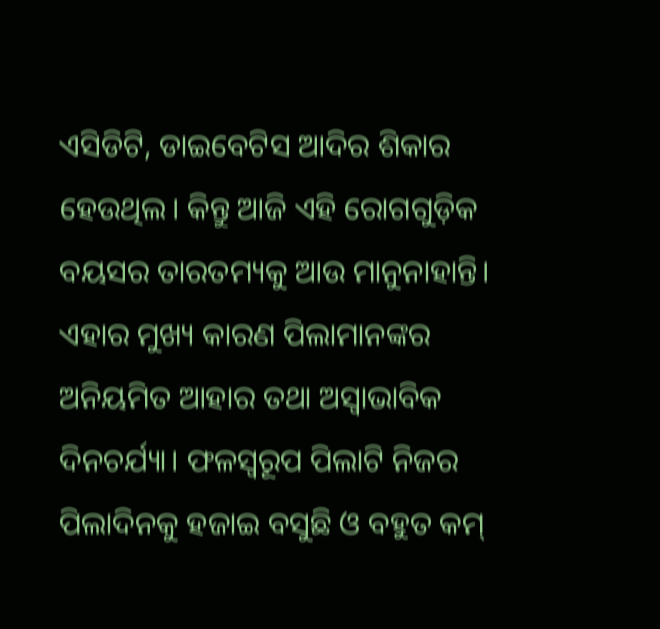ଏସିଡିଟି, ଡାଇବେଟିସ ଆଦିର ଶିକାର ହେଉଥିଲ। କିନ୍ତୁ ଆଜି ଏହି ରୋଗଗୁଡ଼ିକ ବୟସର ତାରତମ୍ୟକୁ ଆଉ ମାନୁନାହାନ୍ତି। ଏହାର ମୁଖ୍ୟ କାରଣ ପିଲାମାନଙ୍କର ଅନିୟମିତ ଆହାର ତଥା ଅସ୍ୱାଭାବିକ ଦିନଚର୍ଯ୍ୟା। ଫଳସ୍ୱରୂପ ପିଲାଟି ନିଜର ପିଲାଦିନକୁ ହଜାଇ ବସୁଛି ଓ ବହୁତ କମ୍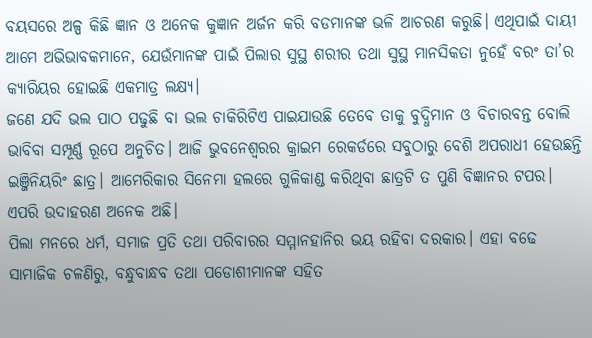ବୟସରେ ଅଳ୍ପ କିଛି ଜ୍ଞାନ ଓ ଅନେକ କୁଜ୍ଞାନ ଅର୍ଜନ କରି ବଡମାନଙ୍କ ଭଳି ଆଚରଣ କରୁଛି। ଏଥିପାଇଁ ଦାୟୀ ଆମେ ଅଭିଭାବକମାନେ, ଯେଉଁମାନଙ୍କ ପାଇଁ ପିଲାର ସୁସ୍ଥ ଶରୀର ତଥା ସୁସ୍ଥ ମାନସିକତା ନୁହେଁ ବରଂ ତା’ର କ୍ୟାରିୟର ହୋଇଛି ଏକମାତ୍ର ଲକ୍ଷ୍ୟ।
ଜଣେ ଯଦି ଭଲ ପାଠ ପଢୁଛି ବା ଭଲ ଚାକିରିଟିଏ ପାଇଯାଉଛି ତେବେ ତାକୁ ବୁଦ୍ଧିମାନ ଓ ବିଚାରବନ୍ତ ବୋଲି ଭାବିବା ସମ୍ପୂର୍ଣ୍ଣ ରୂପେ ଅନୁଚିତ। ଆଜି ଭୁବନେଶ୍ୱରର କ୍ରାଇମ ରେକର୍ଡରେ ସବୁଠାରୁ ବେଶି ଅପରାଧୀ ହେଉଛନ୍ତି ଇଞ୍ଜିନିୟରିଂ ଛାତ୍ର। ଆମେରିକାର ସିନେମା ହଲରେ ଗୁଳିକାଣ୍ଡ କରିଥିବା ଛାତ୍ରଟି ତ ପୁଣି ବିଜ୍ଞାନର ଟପର। ଏପରି ଉଦାହରଣ ଅନେକ ଅଛି।
ପିଲା ମନରେ ଧର୍ମ, ସମାଜ ପ୍ରତି ତଥା ପରିବାରର ସମ୍ମାନହାନିର ଭୟ ରହିବା ଦରକାର। ଏହା ବଢେ ସାମାଜିକ ଚଳଣିରୁ, ବନ୍ଧୁବାନ୍ଧବ ତଥା ପଡୋଶୀମାନଙ୍କ ସହିତ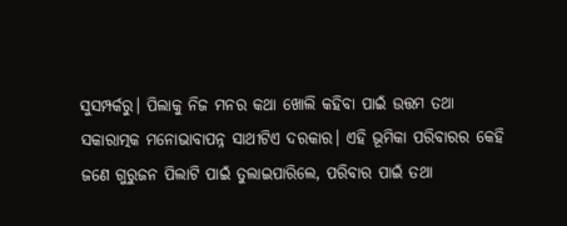ସୁସମ୍ପର୍କରୁ। ପିଲାକୁ ନିଜ ମନର କଥା ଖୋଲି କହିବା ପାଇଁ ଉତ୍ତମ ତଥା ସକାରାତ୍ମକ ମନୋଭାବାପନ୍ନ ସାଥୀଟିଏ ଦରକାର। ଏହି ଭୂମିକା ପରିବାରର କେହି ଜଣେ ଗୁରୁଜନ ପିଲାଟି ପାଇଁ ତୁଲାଇପାରିଲେ, ପରିବାର ପାଇଁ ତଥା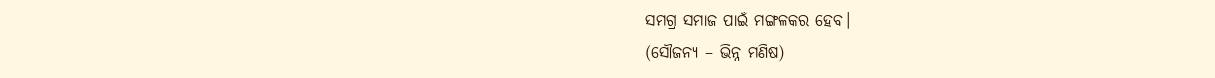ସମଗ୍ର ସମାଜ ପାଇଁ ମଙ୍ଗଳକର ହେବ।
(ସୌଜନ୍ୟ – ଭିନ୍ନ ମଣିଷ)